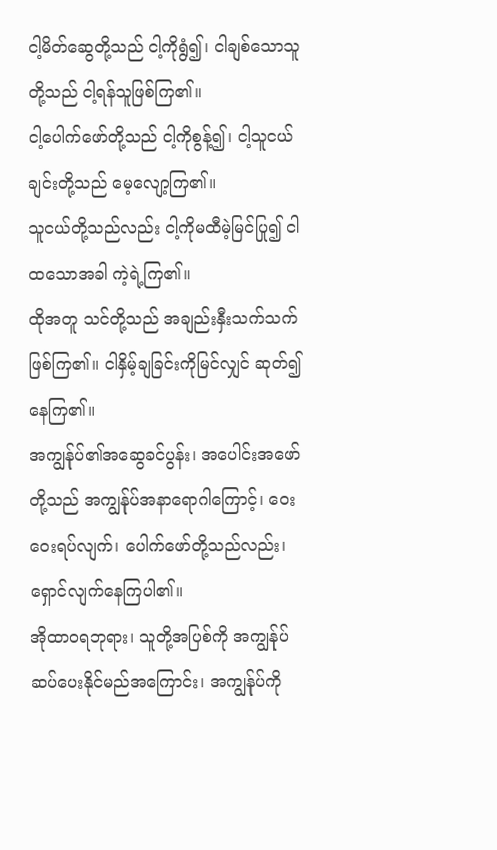ငါ့မိတ်ဆွေတို့သည် ငါ့ကိုရွံ၍၊ ငါချစ်သောသူတို့သည် ငါ့ရန်သူဖြစ်ကြ၏။
ငါ့ပေါက်ဖော်တို့သည် ငါ့ကိုစွန့်၍၊ ငါ့သူငယ်ချင်းတို့သည် မေ့လျော့ကြ၏။
သူငယ်တို့သည်လည်း ငါ့ကိုမထီမဲ့မြင်ပြု၍ ငါထသောအခါ ကဲ့ရဲ့ကြ၏။
ထိုအတူ သင်တို့သည် အချည်းနှီးသက်သက် ဖြစ်ကြ၏။ ငါနှိမ့်ချခြင်းကိုမြင်လျှင် ဆုတ်၍နေကြ၏။
အကျွန်ုပ်၏အဆွေခင်ပွန်း၊ အပေါင်းအဖော်တို့သည် အကျွန်ုပ်အနာရောဂါကြောင့်၊ ဝေးဝေးရပ်လျက်၊ ပေါက်ဖော်တို့သည်လည်း၊ ရှောင်လျက်နေကြပါ၏။
အိုထာဝရဘုရား၊ သူတို့အပြစ်ကို အကျွန်ုပ်ဆပ်ပေးနိုင်မည်အကြောင်း၊ အကျွန်ုပ်ကို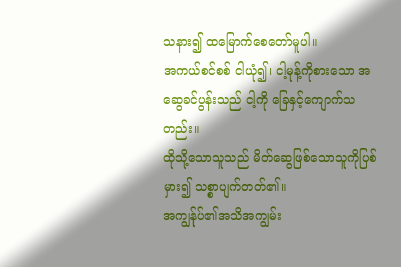သနား၍ ထမြောက်စေတော်မူပါ။
အကယ်စင်စစ် ငါယုံ၍၊ ငါ့မုန့်ကိုစားသော အဆွေခင်ပွန်းသည် ငါ့ကို ခြေနှင့်ကျောက်သတည်း။
ထိုသို့သောသူသည် မိတ်ဆွေဖြစ်သောသူကိုပြစ်မှား၍ သစ္စာပျက်တတ်၏။
အကျွန်ုပ်၏အသိအကျွမ်း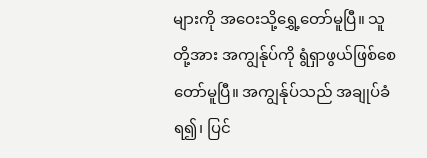များကို အဝေးသို့ရွှေ့တော်မူပြီ။ သူတို့အား အကျွန်ုပ်ကို ရွံရှာဖွယ်ဖြစ်စေတော်မူပြီ။ အကျွန်ုပ်သည် အချုပ်ခံရ၍၊ ပြင်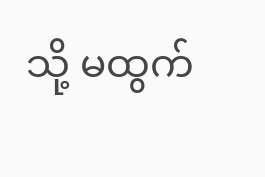သို့ မထွက်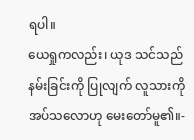ရပါ။
ယေရှုကလည်း၊ ယုဒ သင်သည် နမ်းခြင်းကို ပြုလျက် လူသားကိုအပ်သလောဟု မေးတော်မူ၏။-